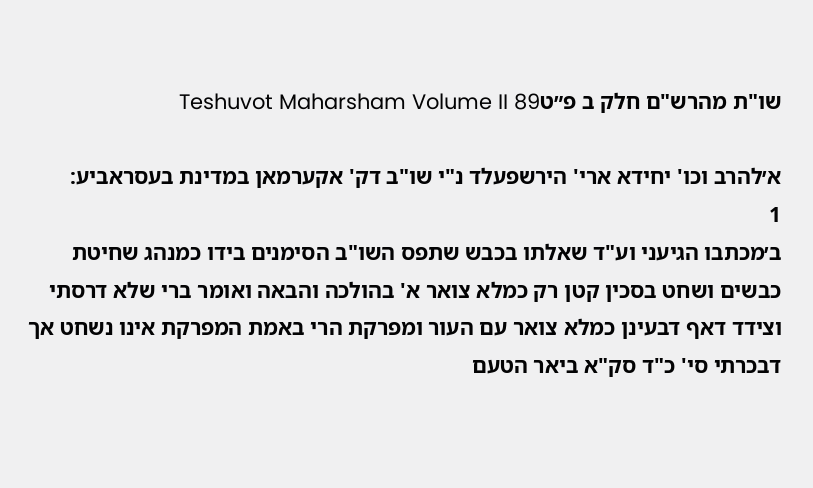שו"ת מהרש"ם חלק ב פ״טTeshuvot Maharsham Volume II 89

א׳להרב וכו' יחידא ארי' הירשפעלד נ"י שו"ב דק' אקערמאן במדינת בעסראביע:
1
ב׳מכתבו הגיעני וע"ד שאלתו בכבש שתפס השו"ב הסימנים בידו כמנהג שחיטת כבשים ושחט בסכין קטן רק כמלא צואר א' בהולכה והבאה ואומר ברי שלא דרסתי וצידד דאף דבעינן כמלא צואר עם העור ומפרקת הרי באמת המפרקת אינו נשחט אך דבכרתי סי' כ"ד סק"א ביאר הטעם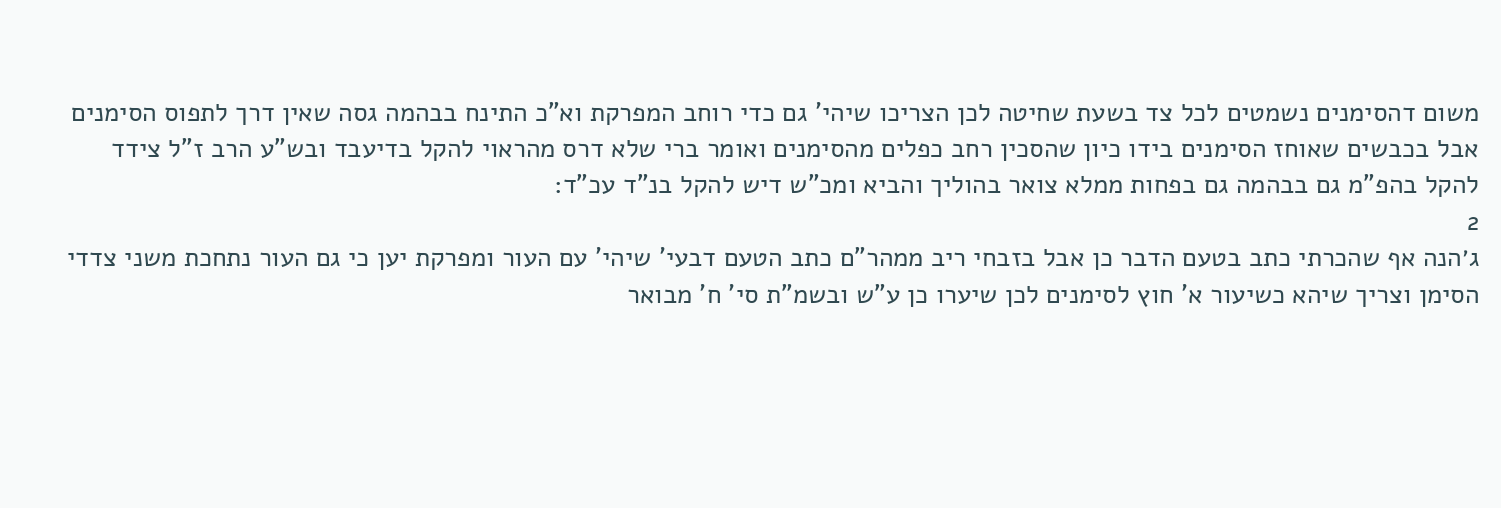משום דהסימנים נשמטים לכל צד בשעת שחיטה לכן הצריכו שיהי' גם כדי רוחב המפרקת וא"כ התינח בבהמה גסה שאין דרך לתפוס הסימנים אבל בכבשים שאוחז הסימנים בידו כיון שהסכין רחב כפלים מהסימנים ואומר ברי שלא דרס מהראוי להקל בדיעבד ובש"ע הרב ז"ל צידד להקל בהפ"מ גם בבהמה גם בפחות ממלא צואר בהוליך והביא ומכ"ש דיש להקל בנ"ד עכ"ד:
2
ג׳הנה אף שהכרתי כתב בטעם הדבר כן אבל בזבחי ריב ממהר"ם כתב הטעם דבעי' שיהי' עם העור ומפרקת יען כי גם העור נתחכת משני צדדי הסימן וצריך שיהא כשיעור א' חוץ לסימנים לכן שיערו כן ע"ש ובשמ"ת סי' ח' מבואר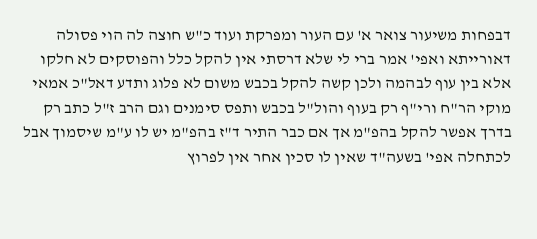דבפחות משיעור צואר א' עם העור ומפרקת ועוד כ"ש חוצה לה הוי פסולה דאורייתא ואפי' אמר ברי לי שלא דרסתי אין להקל כלל והפוסקים לא חלקו אלא בין עוף לבהמה ולכן קשה להקל בכבש משום לא פלוג ותדע דאל"כ אמאי מוקי הר"ח ורי"ף רק בעוף והול"ל בכבש ותפס סימנים וגם הרב ז"ל כתב רק בדרך אפשר להקל בהפ"מ אך אם כבר התיר ד"ז בהפ"מ יש לו ע"מ שיסמוך אבל לכתחלה אפי' בשעה"ד שאין לו סכין אחר אין לפרוץ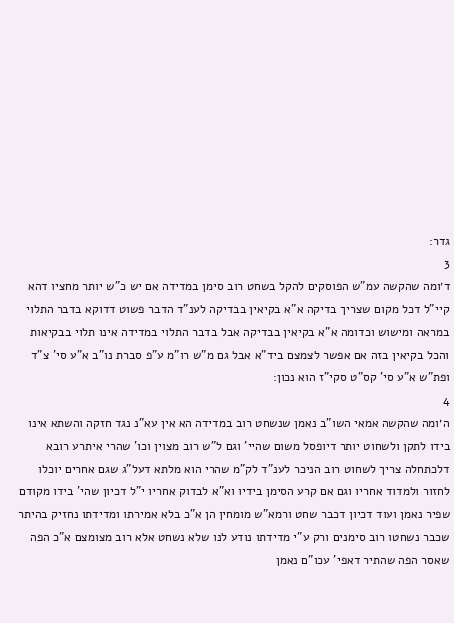גדר:
3
ד׳ומה שהקשה עמ"ש הפוסקים להקל בשחט רוב סימן במדידה אם יש כ"ש יותר מחציו דהא קיי"ל דכל מקום שצריך בדיקה א"א בקיאין בבדיקה לענ"ד הדבר פשוט דדוקא בדבר התלוי במראה ומישוש וכדומה א"א בקיאין בבדיקה אבל בדבר התלוי במדידה אינו תלוי בבקיאות והכל בקיאין בזה אם אפשר לצמצם ביד"א אבל גם מ"ש רו"מ ע"פ סברת נו"ב א"ע סי' צ"ד ופת"ש א"ע סי' קס"ט סקי"ז הוא נכון:
4
ה׳ומה שהקשה אמאי השו"ב נאמן שנשחט רוב במדידה הא אין עא"נ נגד חזקה והשתא אינו בידו לתקן ולשחוט יותר דיופסל משום שהיי' וגם ל"ש רוב מצוין וכו' שהרי איתרע רובא דלכתחלה צריך לשחוט רוב הניכר לענ"ד לק"מ שהרי הוא מלתא דעל"ג שגם אחרים יוכלו לחזור ולמדוד אחריו וגם אם קרע הסימן בידיו וא"א לבדוק אחריו י"ל דכיון שהי' בידו מקודם שפיר נאמן ועוד דכיון דכבר שחט ורמא"ש מומחין הן א"כ בלא אמירתו ומדידתו נחזיק בהיתר שכבר נשחטו רוב סימנים ורק ע"י מדידתו נודע לנו שלא נשחט אלא רוב מצומצם א"כ הפה שאסר הפה שהתיר דאפי' עכו"ם נאמן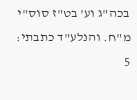בכה"ג וע' בט"ז סוס"י מ"ח. והנלע"ד כתבתי:
5